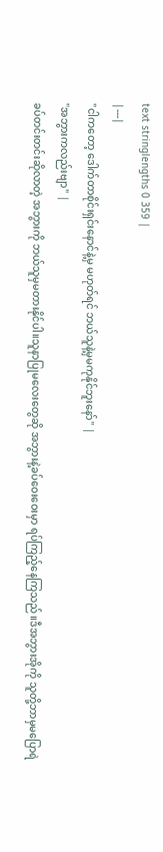text stringlengths 0 359 |
|---|
"ငါကတော့ ဒေါက်တာစိုင်းရှင်းနောင်နဲ့မှ မဟုတ်ရင် ဘယ်သူနဲ့မှမကုနိုင်ဘူးနော်" |
"အဘွားကလည်းဗျာ" |
ခပ်တင်းတင်းဆိုလာတဲ့ အဘွားကို ဘယ်သူမှမတားနိုင်ပါ။သူနာပြုမလေးတွေဆို အဘွားနဲ့ခပ်ဝေးဝေးမှာ ရပ်ကြည့်နေကြသည်။ဒီအဘွားအိုကို သူတို့ဘာမှမပြောရဲ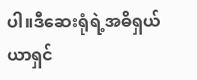ပါ။ဒီဆေးရုံရဲ့အဓိရှယ်ယာရှင်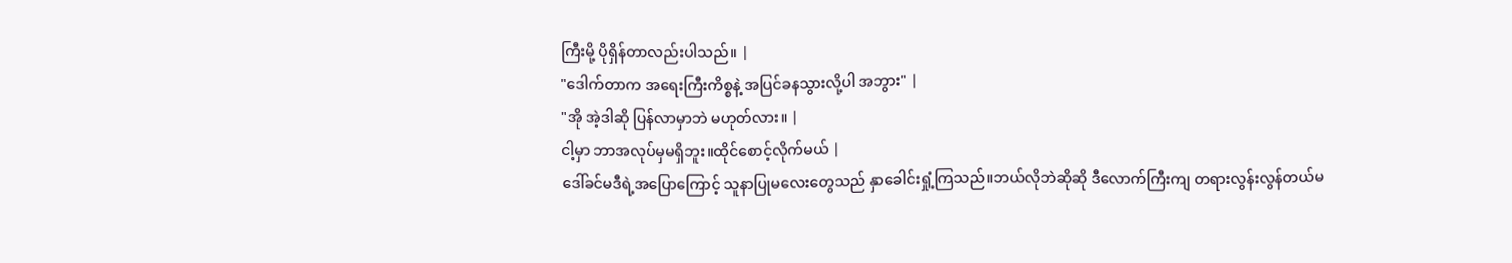ကြီးမို့ ပိုရှိန်တာလည်းပါသည်။ |
"ဒေါက်တာက အရေးကြီးကိစ္စနဲ့ အပြင်ခနသွားလို့ပါ အဘွား" |
"အို အဲ့ဒါဆို ပြန်လာမှာဘဲ မဟုတ်လား။ |
ငါ့မှာ ဘာအလုပ်မှမရှိဘူး။ထိုင်စောင့်လိုက်မယ် |
ဒေါ်ခင်မဒီရဲ့အပြောကြောင့် သူနာပြုမလေးတွေသည် နှာခေါင်းရှုံ့ကြသည်။ဘယ်လိုဘဲဆိုဆို ဒီလောက်ကြီးကျ တရားလွန်းလွန်တယ်မ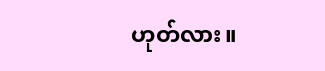ဟုတ်လား။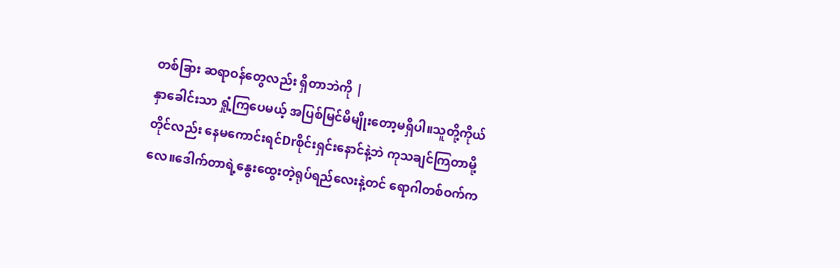တစ်ခြား ဆရာဝန်တွေလည်း ရှိတာဘဲကို |
နှာခေါင်းသာ ရှုံ့ကြပေမယ့် အပြစ်မြင်မိမျိုးတော့မရှိပါ။သူတို့ကိုယ်တိုင်လည်း နေမကောင်းရင်Drစိုင်းရှင်းနောင်နဲ့ဘဲ ကုသချင်ကြတာမို့လေ။ဒေါက်တာရဲ့နွေးထွေးတဲ့ရုပ်ရည်လေးနဲ့တင် ရောဂါတစ်ဝက်က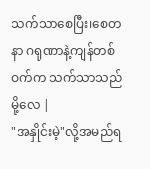သက်သာစေပြီး၊စေတနာ ဂရုဏာနဲ့ကျန်တစ်ဝက်က သက်သာသည်မို့လေ |
"အနှိုင်းမဲ့"လို့အမည်ရ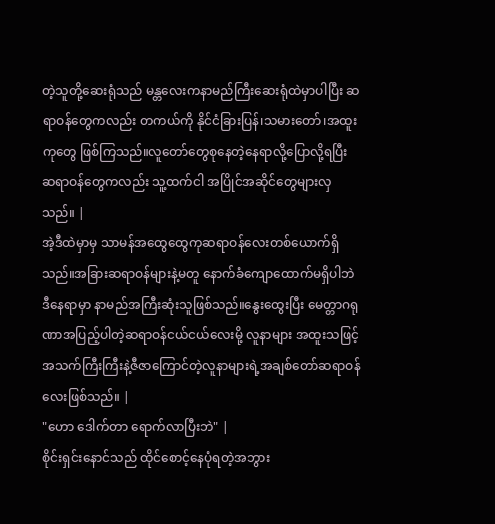တဲ့သူတို့ဆေးရုံသည် မန္တလေးကနာမည်ကြီးဆေးရုံထဲမှာပါပြီး ဆရာဝန်တွေကလည်း တကယ်ကို နိုင်ငံခြားပြန်၊သမားတော်၊အထူးကုတွေ ဖြစ်ကြသည်။လူတော်တွေစုနေတဲ့နေရာလို့ပြောလို့ရပြီး ဆရာဝန်တွေကလည်း သူ့ထက်ငါ အပြိုင်အဆိုင်တွေများလှသည်။ |
အဲ့ဒီထဲမှာမှ သာမန်အထွေထွေကုဆရာဝန်လေးတစ်ယောက်ရှိသည်။အခြားဆရာဝန်များနဲ့မတူ နောက်ခံကျောထောက်မရှိပါဘဲ ဒီနေရာမှာ နာမည်အကြီးဆုံးသူဖြစ်သည်။နွေးထွေးပြီး မေတ္တာဂရုဏာအပြည့်ပါတဲ့ဆရာဝန်ငယ်ငယ်လေးမို့ လူနာများ အထူးသဖြင့် အသက်ကြီးကြီးနဲ့ဇီဇာကြောင်တဲ့လူနာများရဲ့အချစ်တော်ဆရာဝန်လေးဖြစ်သည်။ |
"ဟော ဒေါက်တာ ရောက်လာပြီးဘဲ" |
စိုင်းရှင်းနောင်သည် ထိုင်စောင့်နေပုံရတဲ့အဘွား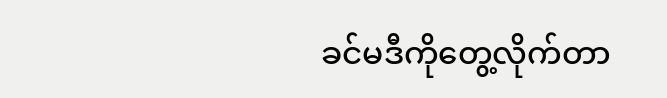ခင်မဒီကိုတွေ့လိုက်တာ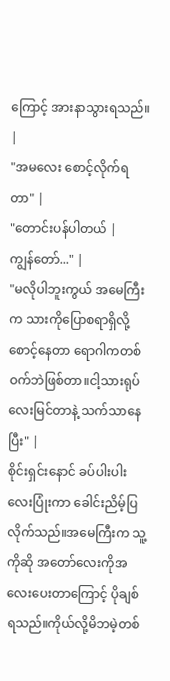ကြောင့် အားနာသွားရသည်။ |
"အမလေး စောင့်လိုက်ရတာ" |
"တောင်းပန်ပါတယ် |
ကျွန်တော်..." |
"မလိုပါဘူးကွယ် အမေကြီးက သားကိုပြောစရာရှိလို့ စောင့်နေတာ ရောဂါကတစ်ဝက်ဘဲဖြစ်တာ။ငါ့သားရုပ်လေးမြင်တာနဲ့ သက်သာနေပြီး" |
စိုင်းရှင်းနောင် ခပ်ပါးပါးလေးပြုံးကာ ခေါင်းညိမ့်ပြလိုက်သည်။အမေကြီးက သူ့ကိုဆို အတော်လေးကိုအလေးပေးတာကြောင့် ပိုချစ်ရသည်။ကိုယ်လို့မိဘမဲ့တစ်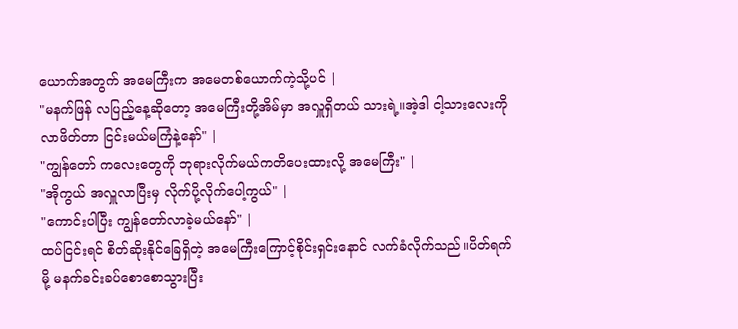ယောက်အတွက် အမေကြီးက အမေတစ်ယောက်ကဲ့သို့ပင် |
"မနက်ဖြန် လပြည့်နေ့ဆိုတော့ အမေကြီးတို့အိမ်မှာ အလှူရှိတယ် သားရဲ့။အဲ့ဒါ ငါ့သားလေးကိုလာဖိတ်တာ ငြင်းမယ်မကြံနဲ့နော်" |
"ကျွန်တော် ကလေးတွေကို ဘုရားလိုက်မယ်ကတိပေးထားလို့ အမေကြီး" |
"အိုကွယ် အလှူလာပြီးမှ လိုက်ပို့လိုက်ပေါ့ကွယ်" |
"ကောင်းပါပြီး ကျွန်တော်လာခဲ့မယ်နော်" |
ထပ်ငြင်းရင် စိတ်ဆိုးနိုင်ခြေရှိတဲ့ အမေကြီးကြောင့်စိုင်းရှင်းနောင် လက်ခံလိုက်သည်။ပိတ်ရက်မို့ မနက်ခင်းခပ်စောစောသွားပြီး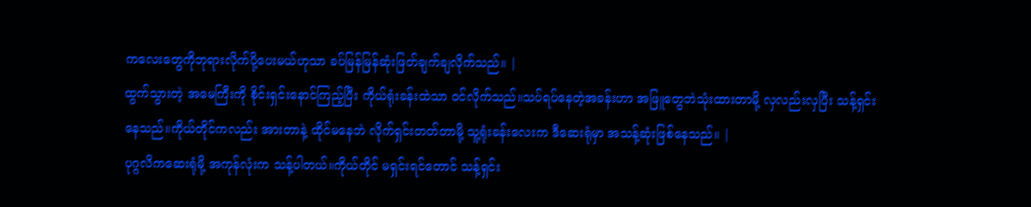ကလေးတွေကိုဘုရားလိုက်ပို့ပေးမယ်ဟုသာ ခပ်မြန်မြန်ဆုံးဖြတ်ချက်ချလိုက်သည်။ |
ထွက်သွားတဲ့ အမေကြီးကို စိုင်းရှင်းနောင်ကြည့်ပြီး ကိုယ်ရုံးခန်းထဲသာ ဝင်လိုက်သည်။သပ်ရပ်နေတဲ့အခန်းဟာ အဖြူတွေဘဲသုံးထားတာမို့ လှလည်းလှပြီး သန့်ရှင်းနေသည်။ကိုယ်တိုင်ကလည်း အားတာနဲ့ ထိုင်မနေဘဲ လိုက်ရှင်းတတ်တာမို့ သူ့ရုံးခန်းလေးက ဒီဆေးရုံမှာ အသန့်ဆုံးဖြစ်နေသည်။ |
ပုဂ္ဂလိကဆေးရုံမို့ အကုန်လုံးက သန့်ပါတယ်။ကိုယ်တိုင် မရှင်းရင်တောင် သန့်ရှင်း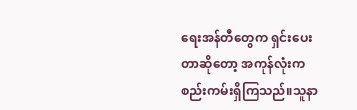ရေးအန်တီတွေက ရှင်းပေးတာဆိုတော့ အကုန်လုံးက စည်းကမ်းရှိကြသည်။သူနာ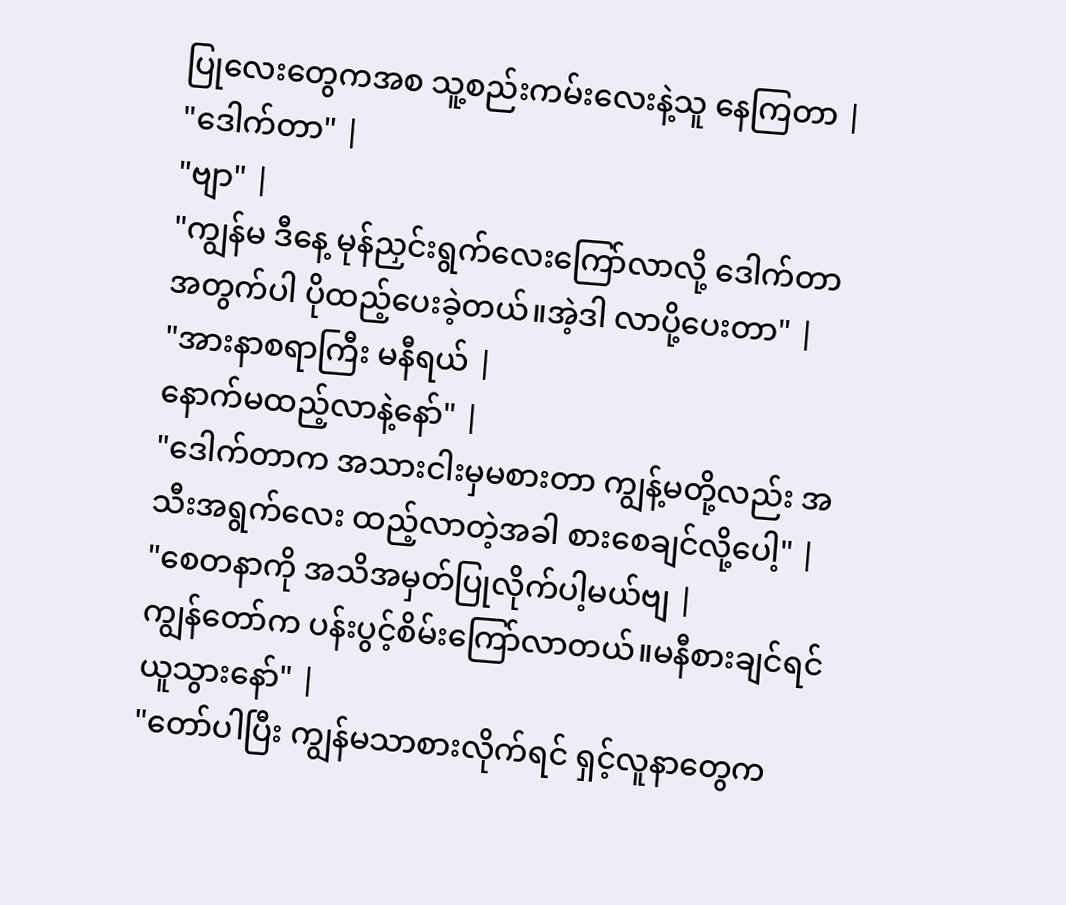ပြုလေးတွေကအစ သူ့စည်းကမ်းလေးနဲ့သူ နေကြတာ |
"ဒေါက်တာ" |
"ဗျာ" |
"ကျွန်မ ဒီနေ့ မုန်ညှင်းရွက်လေးကြော်လာလို့ ဒေါက်တာအတွက်ပါ ပိုထည့်ပေးခဲ့တယ်။အဲ့ဒါ လာပို့ပေးတာ" |
"အားနာစရာကြီး မနီရယ် |
နောက်မထည့်လာနဲ့နော်" |
"ဒေါက်တာက အသားငါးမှမစားတာ ကျွန့်မတို့လည်း အသီးအရွက်လေး ထည့်လာတဲ့အခါ စားစေချင်လို့ပေါ့" |
"စေတနာကို အသိအမှတ်ပြုလိုက်ပါ့မယ်ဗျ |
ကျွန်တော်က ပန်းပွင့်စိမ်းကြော်လာတယ်။မနီစားချင်ရင် ယူသွားနော်" |
"တော်ပါပြီး ကျွန်မသာစားလိုက်ရင် ရှင့်လူနာတွေက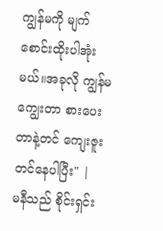ကျွန်မကို မျက်စောင်းထိုးပါအုံးမယ်။အခုလို ကျွန်မကျွေးတာ စားပေးတာနဲ့တင် ကျေးဇူးတင်နေပါပြီး" |
မနီသည် စိုင်းရှင်း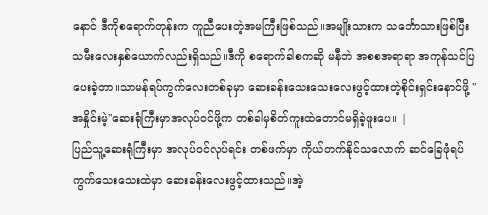နောင် ဒီကိုစရောက်တုန်းက ကူညီပေးတဲ့အမကြီးဖြစ်သည်။အမျိုးသားက သင်္ဘောသားဖြစ်ပြီး သမီးလေးနှစ်ယောက်လည်းရှိသည်။ဒီကို စရောက်ခါစကဆို မနီဘဲ အစစအရာရာ အကုန်သင်ပြပေးခဲ့တာ။သာမန်ရပ်ကွက်လေးတစ်ခုမှာ ဆေးခန်းသေးသေးလေးဖွင့်ထားတဲ့စိုင်းရှင်းနောင်ဖို့ "အနှိုင်းမဲ့"ဆေးရုံကြီးမှာအလုပ်ဝင်ဖို့က တစ်ခါမှစိတ်ကူးထဲတောင်မရှိခဲ့ဖူးပေ။ |
ပြည်သူ့ဆေးရုံကြီးမှာ အလုပ်ဝင်လုပ်ရင်း တစ်ဖက်မှာ ကိုယ်တက်နိုင်သလောက် ဆင်ခြေဖုံရပ်ကွက်သေးသေးထဲမှာ ဆေးခန်းလေးဖွင့်ထားသည်။အဲ့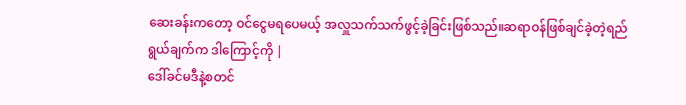ဆေးခန်းကတော့ ဝင်ငွေမရပေမယ့် အလှူသက်သက်ဖွင့်ခဲ့ခြင်းဖြစ်သည်။ဆရာဝန်ဖြစ်ချင်ခဲ့တဲ့ရည်ရွယ်ချက်က ဒါကြောင့်ကို |
ဒေါ်ခင်မဒီနဲ့စတင်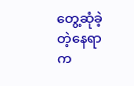တွေ့ဆုံခဲ့တဲ့နေရာက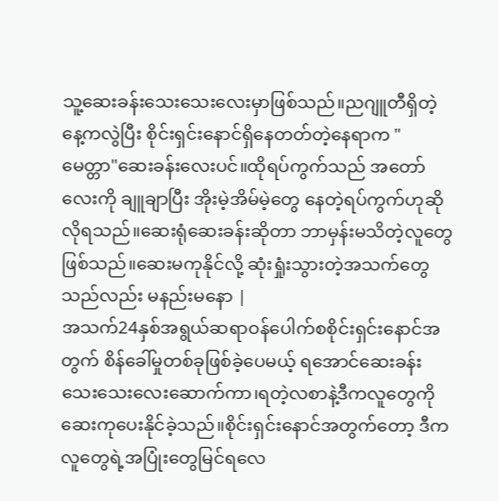သူ့ဆေးခန်းသေးသေးလေးမှာဖြစ်သည်။ညဂျူတီရှိတဲ့နေ့ကလွဲပြီး စိုင်းရှင်းနောင်ရှိနေတတ်တဲ့နေရာက "မေတ္တာ"ဆေးခန်းလေးပင်။ထိုရပ်ကွက်သည် အတော်လေးကို ချူချာပြီး အိုးမဲ့အိမ်မဲ့တွေ နေတဲ့ရပ်ကွက်ဟုဆိုလိုရသည်။ဆေးရုံဆေးခန်းဆိုတာ ဘာမှန်းမသိတဲ့လူတွေဖြစ်သည်။ဆေးမကုနိုင်လို့ ဆုံးရှုံးသွားတဲ့အသက်တွေသည်လည်း မနည်းမနော |
အသက်24နှစ်အရွယ်ဆရာဝန်ပေါက်စစိုင်းရှင်းနောင်အတွက် စိန်ခေါ်မှုတစ်ခုဖြစ်ခဲ့ပေမယ့် ရအောင်ဆေးခန်းသေးသေးလေးဆောက်ကာ၊ရတဲ့လစာနဲ့ဒီကလူတွေကို ဆေးကုပေးနိုင်ခဲ့သည်။စိုင်းရှင်းနောင်အတွက်တော့ ဒီကလူတွေရဲ့အပြုံးတွေမြင်ရလေ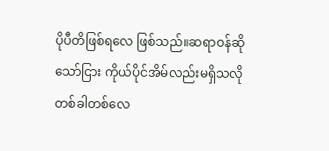ပိုပီတိဖြစ်ရလေ ဖြစ်သည်။ဆရာဝန်ဆိုသော်ငြား ကိုယ်ပိုင်အိမ်လည်းမရှိသလို တစ်ခါတစ်လေ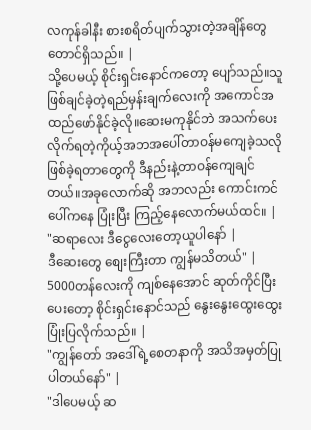လကုန်ခါနီး စားစရိတ်ပျက်သွားတဲ့အချိန်တွေတောင်ရှိသည်။ |
သို့ပေမယ့် စိုင်းရှင်းနောင်ကတော့ ပျော်သည်။သူဖြစ်ချင်ခဲ့တဲ့ရည်မှန်းချက်လေးကို အကောင်အထည်ဖော်နိုင်ခဲ့လို။ဆေးမကုနိုင်ဘဲ အသက်ပေးလိုက်ရတဲ့ကိုယ့်အဘအပေါ်တာဝန်မကျေခဲ့သလိုဖြစ်ခဲ့ရတာတွေကို ဒီနည်းနဲ့တာဝန်ကျေချင်တယ်။အခုလောက်ဆို အဘလည်း ကောင်းကင်ပေါ်ကနေ ပြုံးပြီး ကြည့်နေလောက်မယ်ထင်။ |
"ဆရာလေး ဒီငွေလေးတော့ယူပါနော် |
ဒီဆေးတွေ စျေးကြီးတာ ကျွန်မသိတယ်" |
5000တန်လေးကို ကျစ်နေအောင် ဆုတ်ကိုင်ပြီး ပေးတော့ စိုင်းရှင်းနောင်သည် နွေးနွေးထွေးထွေးပြုံးပြလိုက်သည်။ |
"ကျွန်တော် အဒေါ်ရဲ့စေတနာကို အသိအမှတ်ပြုပါတယ်နော်" |
"ဒါပေမယ့် ဆ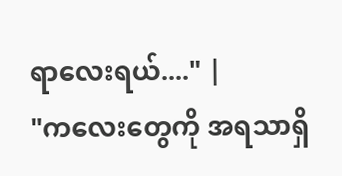ရာလေးရယ်...." |
"ကလေးတွေကို အရသာရှိ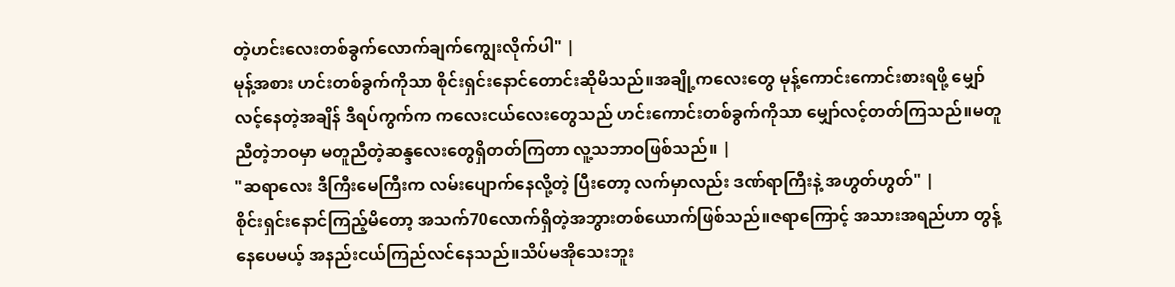တဲ့ဟင်းလေးတစ်ခွက်လောက်ချက်ကျွေးလိုက်ပါ" |
မုန့်အစား ဟင်းတစ်ခွက်ကိုသာ စိုင်းရှင်းနောင်တောင်းဆိုမိသည်။အချို့ကလေးတွေ မုန့်ကောင်းကောင်းစားရဖို့ မျှော်လင့်နေတဲ့အချိန် ဒီရပ်ကွက်က ကလေးငယ်လေးတွေသည် ဟင်းကောင်းတစ်ခွက်ကိုသာ မျှော်လင့်တတ်ကြသည်။မတူညီတဲ့ဘဝမှာ မတူညီတဲ့ဆန္ဒလေးတွေရှိတတ်ကြတာ လူ့သဘာဝဖြစ်သည်။ |
"ဆရာလေး ဒီကြီးမေကြီးက လမ်းပျောက်နေလို့တဲ့ ပြီးတော့ လက်မှာလည်း ဒဏ်ရာကြီးနဲ့ အဟွတ်ဟွတ်" |
စိုင်းရှင်းနောင်ကြည့်မိတော့ အသက်70လောက်ရှိတဲ့အဘွားတစ်ယောက်ဖြစ်သည်။ဇရာကြောင့် အသားအရည်ဟာ တွန့်နေပေမယ့် အနည်းငယ်ကြည်လင်နေသည်။သိပ်မအိုသေးဘူး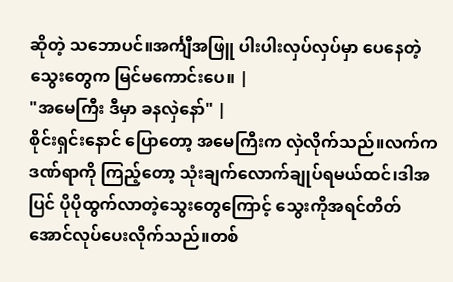ဆိုတဲ့ သဘောပင်။အင်္ကျီအဖြူ ပါးပါးလှပ်လှပ်မှာ ပေနေတဲ့သွေးတွေက မြင်မကောင်းပေ။ |
"အမေကြီး ဒီမှာ ခနလှဲနော်" |
စိုင်းရှင်းနောင် ပြောတော့ အမေကြီးက လှဲလိုက်သည်။လက်ကဒဏ်ရာကို ကြည့်တော့ သုံးချက်လောက်ချုပ်ရမယ်ထင်၊ဒါအပြင် ပိုပိုထွက်လာတဲ့သွေးတွေကြောင့် သွေးကိုအရင်တိတ်အောင်လုပ်ပေးလိုက်သည်။တစ်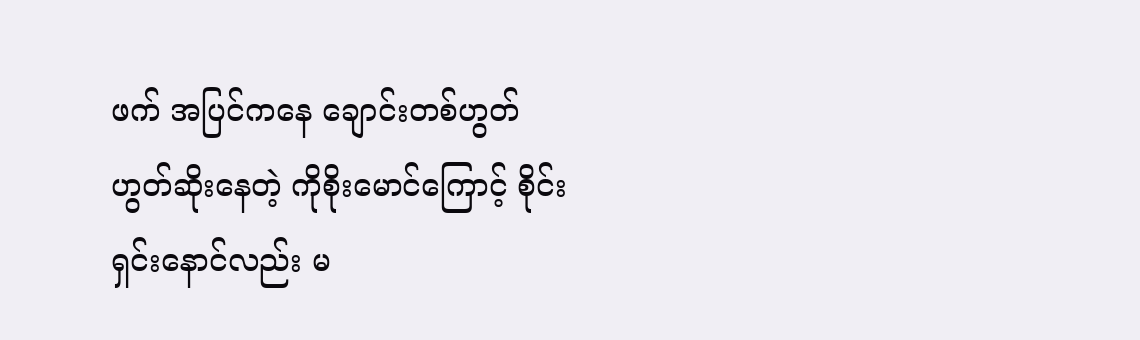ဖက် အပြင်ကနေ ချောင်းတစ်ဟွတ်ဟွတ်ဆိုးနေတဲ့ ကိုစိုးမောင်ကြောင့် စိုင်းရှင်းနောင်လည်း မ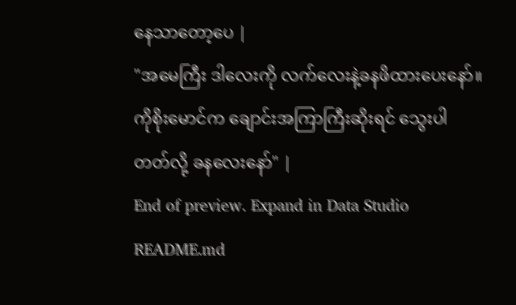နေသာတော့ပေ |
"အမေကြီး ဒါလေးကို လက်လေးနဲ့ခနဖိထားပေးနော်။ကိုစိုးမောင်က ချောင်းအကြာကြီးဆိုးရင် သွေးပါတတ်လို့ ခနလေးနော်" |
End of preview. Expand in Data Studio
README.md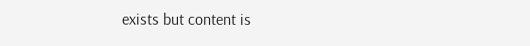exists but content is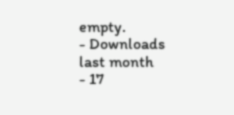empty.
- Downloads last month
- 17